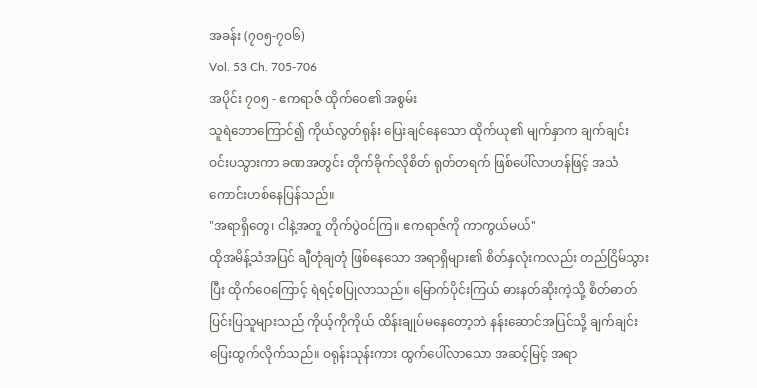အခန်း (၇၀၅-၇၀၆)
Vol. 53 Ch. 705-706
အပိုင်း ၇၀၅ - ဧကရာဇ် ထိုက်ဝေ၏ အစွမ်း
သူရဲဘောကြောင်၍ ကိုယ်လွတ်ရုန်း ပြေးချင်နေသော ထိုက်ယု၏ မျက်နှာက ချက်ချင်း ဝင်းပသွားကာ ခဏအတွင်း တိုက်ခိုက်လိုစိတ် ရုတ်တရက် ဖြစ်ပေါ်လာဟန်ဖြင့် အသံကောင်းဟစ်နေပြန်သည်။
"အရာရှိတွေ၊ ငါနဲ့အတူ တိုက်ပွဲဝင်ကြ။ ဧကရာဇ်ကို ကာကွယ်မယ်"
ထိုအမိန့်သံအပြင် ချီတုံချတုံ ဖြစ်နေသော အရာရှိများ၏ စိတ်နှလုံးကလည်း တည်ငြိမ်သွားပြီး ထိုက်ဝေကြောင့် ရဲရင့်စပြုလာသည်။ မြောက်ပိုင်းကြယ် ဓားနတ်ဆိုးကဲ့သို့ စိတ်ဓာတ်ပြင်းပြသူများသည် ကိုယ့်ကိုကိုယ် ထိန်းချုပ်မနေတော့ဘဲ နန်းဆောင်အပြင်သို့ ချက်ချင်း ပြေးထွက်လိုက်သည်။ ဝရုန်းသုန်းကား ထွက်ပေါ်လာသော အဆင့်မြင့် အရာ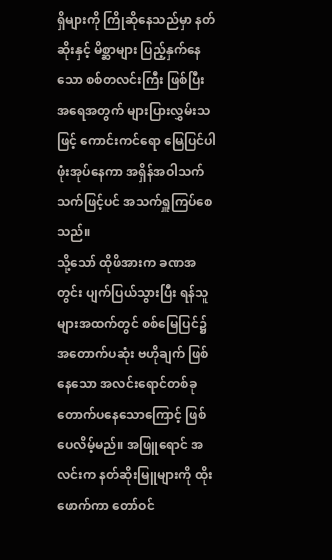ရှိများကို ကြိုဆိုနေသည်မှာ နတ်ဆိုးနှင့် မိစ္ဆာများ ပြည့်နှက်နေသော စစ်တလင်းကြီး ဖြစ်ပြီး အရေအတွက် များပြားလွှမ်းသဖြင့် ကောင်းကင်ရော မြေပြင်ပါ ဖုံးအုပ်နေကာ အရှိန်အဝါသက်သက်ဖြင့်ပင် အသက်ရှူကြပ်စေသည်။
သို့သော် ထိုဖိအားက ခဏအတွင်း ပျက်ပြယ်သွားပြီး ရန်သူများအထက်တွင် စစ်မြေပြင်၌ အတောက်ပဆုံး ဗဟိုချက် ဖြစ်နေသော အလင်းရောင်တစ်ခု တောက်ပနေသောကြောင့် ဖြစ်ပေလိမ့်မည်။ အဖြူရောင် အလင်းက နတ်ဆိုးမြူများကို ထိုးဖောက်ကာ တော်ဝင်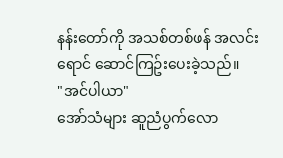နန်းတော်ကို အသစ်တစ်ဖန် အလင်းရောင် ဆောင်ကြဥ်းပေးခဲ့သည်။
"အင်ပါယာ"
အော်သံများ ဆူညံပွက်လော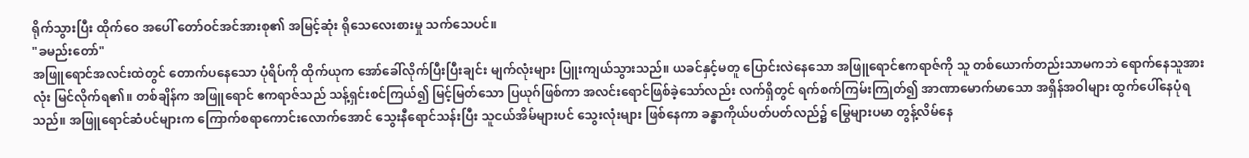ရိုက်သွားပြီး ထိုက်ဝေ အပေါ် တော်ဝင်အင်အားစု၏ အမြင့်ဆုံး ရိုသေလေးစားမှု သက်သေပင်။
"ခမည်းတော်"
အဖြူရောင်အလင်းထဲတွင် တောက်ပနေသော ပုံရိပ်ကို ထိုက်ယုက အော်ခေါ်လိုက်ပြီးပြီးချင်း မျက်လုံးများ ပြူးကျယ်သွားသည်။ ယခင်နှင့်မတူ ပြောင်းလဲနေသော အဖြူရောင်ဧကရာဇ်ကို သူ တစ်ယောက်တည်းသာမကဘဲ ရောက်နေသူအားလုံး မြင်လိုက်ရ၏။ တစ်ချိန်က အဖြူရောင် ဧကရာဇ်သည် သန့်ရှင်းစင်ကြယ်၍ မြင့်မြတ်သော ပြယုဂ်ဖြစ်ကာ အလင်းရောင်ဖြစ်ခဲ့သော်လည်း လက်ရှိတွင် ရက်စက်ကြမ်းကြုတ်၍ အာဏာမောက်မာသော အရှိန်အဝါများ ထွက်ပေါ်နေပုံရသည်။ အဖြူရောင်ဆံပင်များက ကြောက်စရာကောင်းလောက်အောင် သွေးနီရောင်သန်းပြီး သူငယ်အိမ်များပင် သွေးလုံးများ ဖြစ်နေကာ ခန္ဓာကိုယ်ပတ်ပတ်လည်၌ မြွေများပမာ တွန့်လိမ်နေ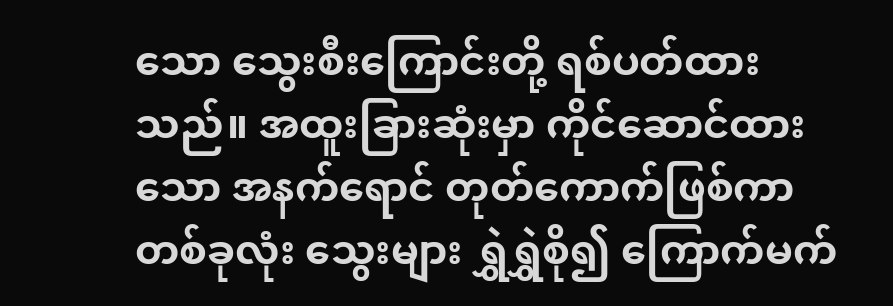သော သွေးစီးကြောင်းတို့ ရစ်ပတ်ထားသည်။ အထူးခြားဆုံးမှာ ကိုင်ဆောင်ထားသော အနက်ရောင် တုတ်ကောက်ဖြစ်ကာ တစ်ခုလုံး သွေးများ ရွှဲရွှဲစို၍ ကြောက်မက်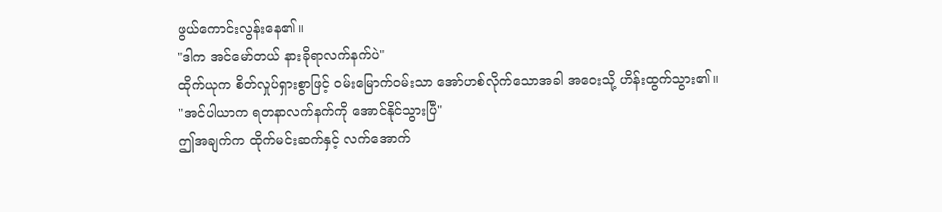ဖွယ်ကောင်းလွန်းနေ၏။
"ဒါက အင်မော်တယ် နားခိုရာလက်နက်ပဲ"
ထိုက်ယုက စိတ်လှုပ်ရှားစွာဖြင့် ဝမ်းမြောက်ဝမ်းသာ အော်ဟစ်လိုက်သောအခါ အဝေးသို့ ဟိန်းထွက်သွား၏။
"အင်ပါယာက ရတနာလက်နက်ကို အောင်နိုင်သွားပြီ"
ဤအချက်က ထိုက်မင်းဆက်နှင့် လက်အောက်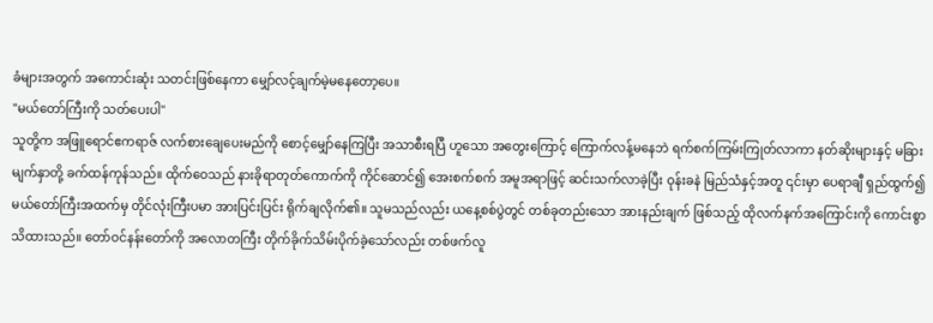ခံများအတွက် အကောင်းဆုံး သတင်းဖြစ်နေကာ မျှော်လင့်ချက်မဲ့မနေတော့ပေ။
"မယ်တော်ကြီးကို သတ်ပေးပါ"
သူတို့က အဖြူရောင်ဧကရာဇ် လက်စားချေပေးမည်ကို စောင့်မျှော်နေကြပြီး အသာစီးရပြီ ဟူသော အတွေးကြောင့် ကြောက်လန့်မနေဘဲ ရက်စက်ကြမ်းကြုတ်လာကာ နတ်ဆိုးများနှင့် မခြား မျက်နှာတို့ ခက်ထန်ကုန်သည်။ ထိုက်ဝေသည် နားခိုရာတုတ်ကောက်ကို ကိုင်ဆောင်၍ အေးစက်စက် အမူအရာဖြင့် ဆင်းသက်လာခဲ့ပြီး ဝုန်းခနဲ မြည်သံနှင့်အတူ ၎င်းမှာ ပေရာချီ ရှည်ထွက်၍ မယ်တော်ကြီးအထက်မှ တိုင်လုံးကြီးပမာ အားပြင်းပြင်း ရိုက်ချလိုက်၏။ သူမသည်လည်း ယနေ့စစ်ပွဲတွင် တစ်ခုတည်းသော အားနည်းချက် ဖြစ်သည့် ထိုလက်နက်အကြောင်းကို ကောင်းစွာ သိထားသည်။ တော်ဝင်နန်းတော်ကို အလောတကြီး တိုက်ခိုက်သိမ်းပိုက်ခဲ့သော်လည်း တစ်ဖက်လူ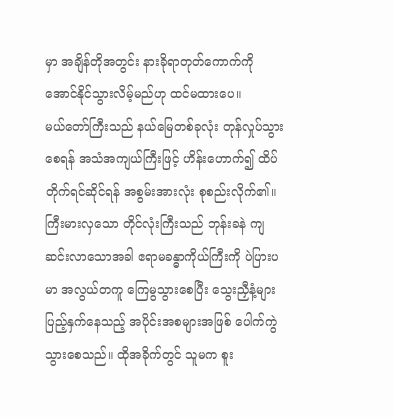မှာ အချိန်တိုအတွင်း နားခိုရာတုတ်ကောက်ကို အောင်နိုင်သွားလိမ့်မည်ဟု ထင်မထားပေ။
မယ်တော်ကြီးသည် နယ်မြေတစ်ခုလုံး တုန်လှုပ်သွားစေရန် အသံအကျယ်ကြီးဖြင့် ဟိန်းဟောက်၍ ထိပ်တိုက်ရင်ဆိုင်ရန် အစွမ်းအားလုံး စုစည်းလိုက်၏။ ကြီးမားလှသော တိုင်လုံးကြီးသည် ဘုန်းခနဲ ကျဆင်းလာသောအခါ ဧရာမခန္ဓာကိုယ်ကြီးကို ပဲပြားပမာ အလွယ်တကူ ကြေမွသွားစေပြီး သွေးညှီနံ့များ ပြည့်နှက်နေသည့် အပိုင်းအစများအဖြစ် ပေါက်ကွဲသွားစေသည်။ ထိုအခိုက်တွင် သူမက စူး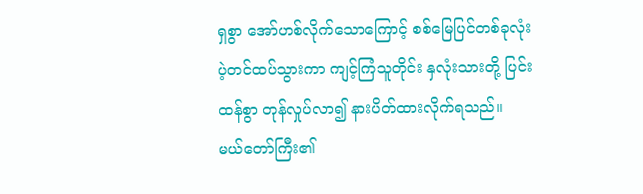ရှစွာ အော်ဟစ်လိုက်သောကြောင့် စစ်မြေပြင်တစ်ခုလုံး ပဲ့တင်ထပ်သွားကာ ကျင့်ကြံသူတိုင်း နှလုံးသားတို့ ပြင်းထန်စွာ တုန်လှုပ်လာ၍ နားပိတ်ထားလိုက်ရသည်။
မယ်တော်ကြီး၏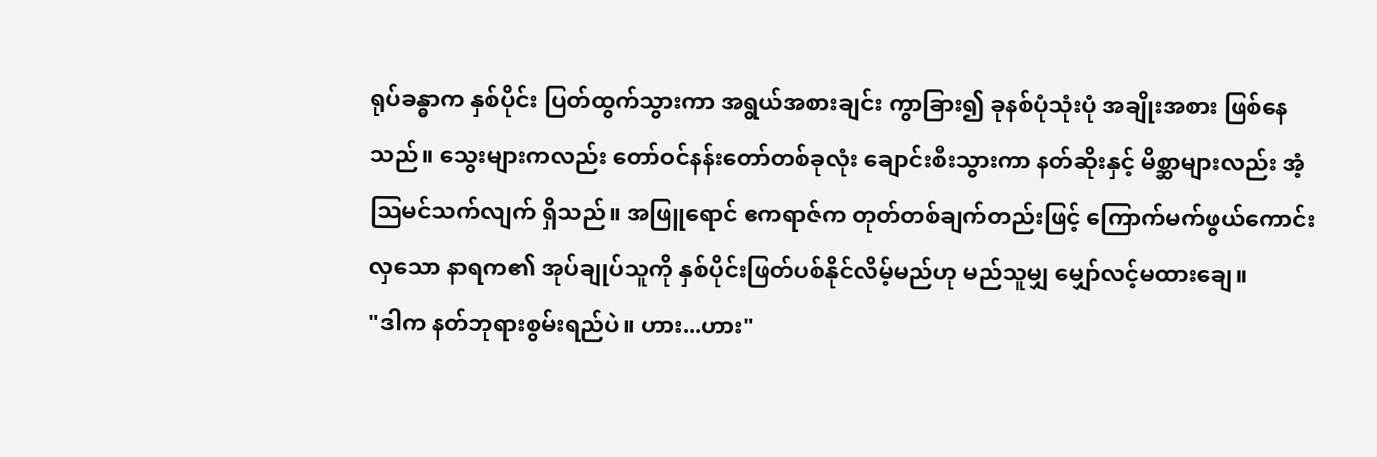ရုပ်ခန္ဓာက နှစ်ပိုင်း ပြတ်ထွက်သွားကာ အရွယ်အစားချင်း ကွာခြား၍ ခုနစ်ပုံသုံးပုံ အချိုးအစား ဖြစ်နေသည်။ သွေးများကလည်း တော်ဝင်နန်းတော်တစ်ခုလုံး ချောင်းစီးသွားကာ နတ်ဆိုးနှင့် မိစ္ဆာများလည်း အံ့သြမင်သက်လျက် ရှိသည်။ အဖြူရောင် ဧကရာဇ်က တုတ်တစ်ချက်တည်းဖြင့် ကြောက်မက်ဖွယ်ကောင်းလှသော နာရက၏ အုပ်ချုပ်သူကို နှစ်ပိုင်းဖြတ်ပစ်နိုင်လိမ့်မည်ဟု မည်သူမျှ မျှော်လင့်မထားချေ။
"ဒါက နတ်ဘုရားစွမ်းရည်ပဲ။ ဟား...ဟား"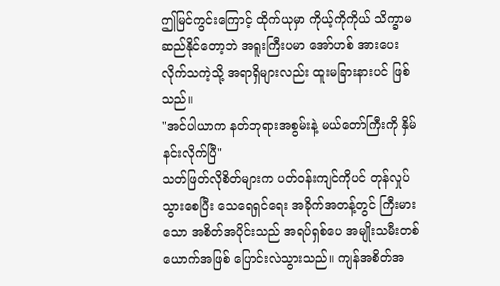ဤမြင်ကွင်းကြောင့် ထိုက်ယုမှာ ကိုယ့်ကိုကိုယ် သိက္ခာမဆည်နိုင်တော့ဘဲ အရူးကြီးပမာ အော်ဟစ် အားပေးလိုက်သကဲ့သို့ အရာရှိများလည်း ထူးမခြားနားပင် ဖြစ်သည်။
"အင်ပါယာက နတ်ဘုရားအစွမ်းနဲ့ မယ်တော်ကြီးကို နှိမ်နင်းလိုက်ပြီ"
သတ်ဖြတ်လိုစိတ်များက ပတ်ဝန်းကျင်ကိုပင် တုန်လှုပ်သွားစေပြီး သေရေရှင်ရေး အခိုက်အတန့်တွင် ကြီးမားသော အစိတ်အပိုင်းသည် အရပ်ရှစ်ပေ အမျိုးသမီးတစ်ယောက်အဖြစ် ပြောင်းလဲသွားသည်။ ကျန်အစိတ်အ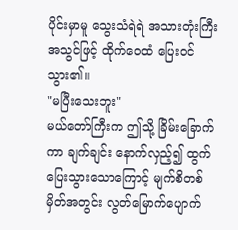ပိုင်းမှာမူ သွေးသံရဲရဲ အသားတုံးကြီး အသွင်ဖြင့် ထိုက်ဝေထံ ပြေးဝင်သွား၏။
"မပြီးသေးဘူး"
မယ်တော်ကြီးက ဤသို့ ခြိမ်းခြောက်ကာ ချက်ချင်း နောက်လှည့်၍ ထွက်ပြေးသွားသောကြောင့် မျက်စိတစ်မှိတ်အတွင်း လွတ်မြောက်ပျောက်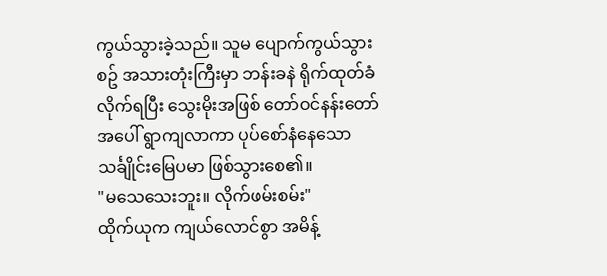ကွယ်သွားခဲ့သည်။ သူမ ပျောက်ကွယ်သွားစဥ် အသားတုံးကြီးမှာ ဘန်းခနဲ ရိုက်ထုတ်ခံလိုက်ရပြီး သွေးမိုးအဖြစ် တော်ဝင်နန်းတော်အပေါ် ရွာကျလာကာ ပုပ်စော်နံနေသော သင်္ချိုင်းမြေပမာ ဖြစ်သွားစေ၏။
"မသေသေးဘူး။ လိုက်ဖမ်းစမ်း"
ထိုက်ယုက ကျယ်လောင်စွာ အမိန့်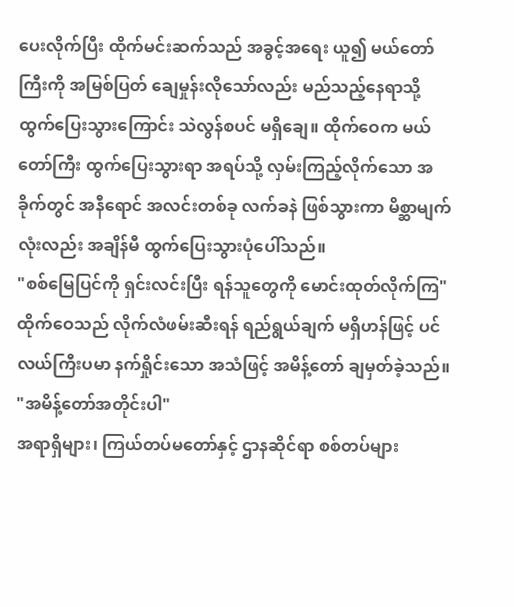ပေးလိုက်ပြီး ထိုက်မင်းဆက်သည် အခွင့်အရေး ယူ၍ မယ်တော်ကြီးကို အမြစ်ပြတ် ချေမှုန်းလိုသော်လည်း မည်သည့်နေရာသို့ ထွက်ပြေးသွားကြောင်း သဲလွန်စပင် မရှိချေ။ ထိုက်ဝေက မယ်တော်ကြီး ထွက်ပြေးသွားရာ အရပ်သို့ လှမ်းကြည့်လိုက်သော အခိုက်တွင် အနီရောင် အလင်းတစ်ခု လက်ခနဲ ဖြစ်သွားကာ မိစ္ဆာမျက်လုံးလည်း အချိန်မီ ထွက်ပြေးသွားပုံပေါ်သည်။
"စစ်မြေပြင်ကို ရှင်းလင်းပြီး ရန်သူတွေကို မောင်းထုတ်လိုက်ကြ"
ထိုက်ဝေသည် လိုက်လံဖမ်းဆီးရန် ရည်ရွယ်ချက် မရှိဟန်ဖြင့် ပင်လယ်ကြီးပမာ နက်ရှိုင်းသော အသံဖြင့် အမိန့်တော် ချမှတ်ခဲ့သည်။
"အမိန့်တော်အတိုင်းပါ"
အရာရှိများ၊ ကြယ်တပ်မတော်နှင့် ဌာနဆိုင်ရာ စစ်တပ်များ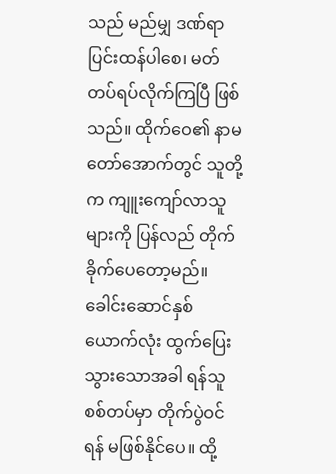သည် မည်မျှ ဒဏ်ရာပြင်းထန်ပါစေ၊ မတ်တပ်ရပ်လိုက်ကြပြီ ဖြစ်သည်။ ထိုက်ဝေ၏ နာမတော်အောက်တွင် သူတို့က ကျူးကျော်လာသူများကို ပြန်လည် တိုက်ခိုက်ပေတော့မည်။ ခေါင်းဆောင်နှစ်ယောက်လုံး ထွက်ပြေးသွားသောအခါ ရန်သူစစ်တပ်မှာ တိုက်ပွဲဝင်ရန် မဖြစ်နိုင်ပေ။ ထို့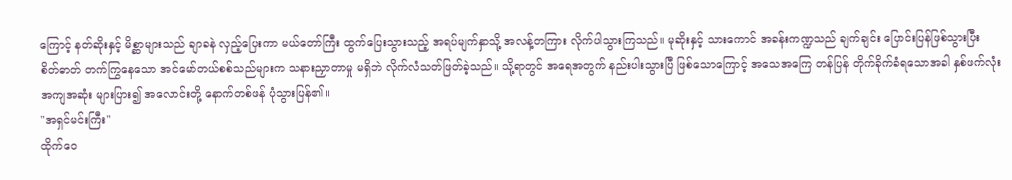ကြောင့် နတ်ဆိုးနှင့် မိစ္ဆာများသည် ချာခနဲ လှည့်ပြေးကာ မယ်တော်ကြီး ထွက်ပြေးသွားသည့် အရပ်မျက်နှာသို့ အလန့်တကြား လိုက်ပါသွားကြသည်။ မုဆိုးနှင့် သားကောင် အခန်းကဏ္ဍသည် ချက်ချင်း ပြောင်းပြန်ဖြစ်သွားပြီး စိတ်ဓာတ် တက်ကြွနေသော အင်မော်တယ်စစ်သည်များက သနားညှာတာမှု မရှိဘဲ လိုက်လံသတ်ဖြတ်ခဲ့သည်။ သို့ရာတွင် အရေအတွက် နည်းပါးသွားပြီ ဖြစ်သောကြောင့် အသေအကြေ တန်ပြန် တိုက်ခိုက်ခံရသောအခါ နှစ်ဖက်လုံး အကျအဆုံး များပြား၍ အလောင်းတို့ နောက်တစ်ဖန် ပုံသွားပြန်၏။
"အရှင်မင်းကြီး"
ထိုက်ဝေ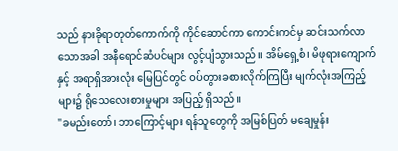သည် နားခိုရာတုတ်ကောက်ကို ကိုင်ဆောင်ကာ ကောင်းကင်မှ ဆင်းသက်လာသောအခါ အနီရောင်ဆံပင်များ လွင့်ပျံသွားသည်။ အိမ်ရှေ့စံ၊ မိဖုရားကျောက်နှင့် အရာရှိအားလုံး မြေပြင်တွင် ဝပ်တွားခစားလိုက်ကြပြီး မျက်လုံးအကြည့်များ၌ ရိုသေလေးစားမှုများ အပြည့် ရှိသည်။
"ခမည်းတော်၊ ဘာကြောင့်များ ရန်သူတွေကို အမြစ်ပြတ် မချေမှုန်း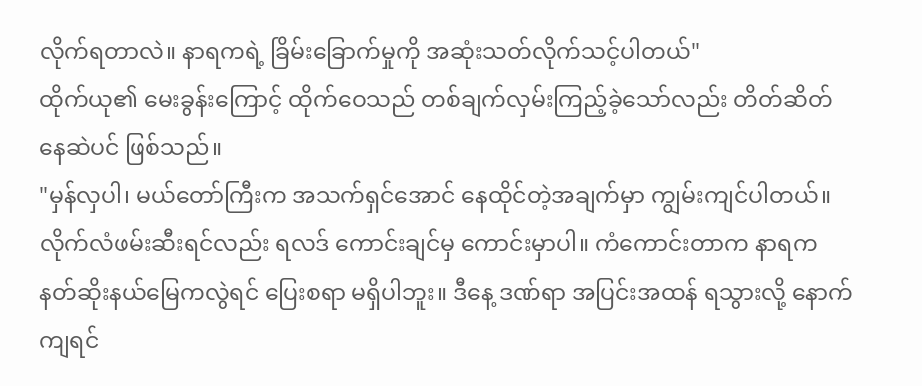လိုက်ရတာလဲ။ နာရကရဲ့ ခြိမ်းခြောက်မှုကို အဆုံးသတ်လိုက်သင့်ပါတယ်"
ထိုက်ယု၏ မေးခွန်းကြောင့် ထိုက်ဝေသည် တစ်ချက်လှမ်းကြည့်ခဲ့သော်လည်း တိတ်ဆိတ်နေဆဲပင် ဖြစ်သည်။
"မှန်လှပါ၊ မယ်တော်ကြီးက အသက်ရှင်အောင် နေထိုင်တဲ့အချက်မှာ ကျွမ်းကျင်ပါတယ်။ လိုက်လံဖမ်းဆီးရင်လည်း ရလဒ် ကောင်းချင်မှ ကောင်းမှာပါ။ ကံကောင်းတာက နာရက နတ်ဆိုးနယ်မြေကလွဲရင် ပြေးစရာ မရှိပါဘူး။ ဒီနေ့ ဒဏ်ရာ အပြင်းအထန် ရသွားလို့ နောက်ကျရင်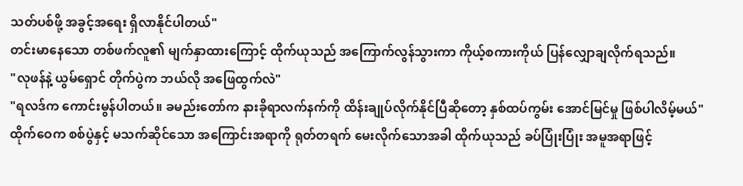သတ်ပစ်ဖို့ အခွင့်အရေး ရှိလာနိုင်ပါတယ်"
တင်းမာနေသော တစ်ဖက်လူ၏ မျက်နှာထားကြောင့် ထိုက်ယုသည် အကြောက်လွန်သွားကာ ကိုယ့်စကားကိုယ် ပြန်လျှောချလိုက်ရသည်။
"လုဖန်နဲ့ ယွမ်ရှောင် တိုက်ပွဲက ဘယ်လို အဖြေထွက်လဲ"
"ရလဒ်က ကောင်းမွန်ပါတယ်။ ခမည်းတော်က နားခိုရာလက်နက်ကို ထိန်းချုပ်လိုက်နိုင်ပြီဆိုတော့ နှစ်ထပ်ကွမ်း အောင်မြင်မှု ဖြစ်ပါလိမ့်မယ်"
ထိုက်ဝေက စစ်ပွဲနှင့် မသက်ဆိုင်သော အကြောင်းအရာကို ရုတ်တရက် မေးလိုက်သောအခါ ထိုက်ယုသည် ခပ်ပြုံးပြုံး အမူအရာဖြင့်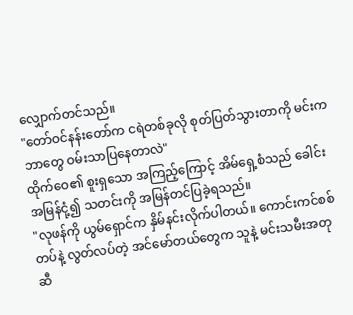လျှောက်တင်သည်။
"တော်ဝင်နန်းတော်က ငရဲတစ်ခုလို စုတ်ပြတ်သွားတာကို မင်းက ဘာတွေ ဝမ်းသာပြနေတာလဲ"
ထိုက်ဝေ၏ စူးရှသော အကြည့်ကြောင့် အိမ်ရှေ့စံသည် ခေါင်းအမြန်ငုံ့၍ သတင်းကို အမြန်တင်ပြခဲ့ရသည်။
"လုဖန်ကို ယွမ်ရှောင်က နှိမ်နင်းလိုက်ပါတယ်။ ကောင်းကင်စစ်တပ်နဲ့ လွတ်လပ်တဲ့ အင်မော်တယ်တွေက သူနဲ့ မင်းသမီးအတုဆီ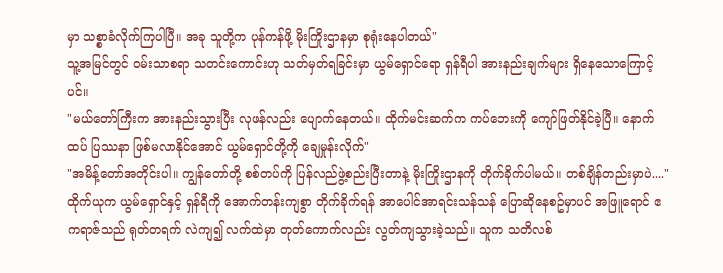မှာ သစ္စာခံလိုက်ကြပါပြီ။ အခု သူတို့က ပုန်ကန်ဖို့ မိုးကြိုးဌာနမှာ စုရုံးနေပါတယ်"
သူ့အမြင်တွင် ဝမ်းသာစရာ သတင်းကောင်းဟု သတ်မှတ်ရခြင်းမှာ ယွမ်ရှောင်ရော ရှန်ရီပါ အားနည်းချက်များ ရှိနေသောကြောင့်ပင်။
"မယ်တော်ကြီးက အားနည်းသွားပြီး လုဖန်လည်း ပျောက်နေတယ်။ ထိုက်မင်းဆက်က ကပ်ဘေးကို ကျော်ဖြတ်နိုင်ခဲ့ပြီ။ နောက်ထပ် ပြဿနာ ဖြစ်မလာနိုင်အောင် ယွမ်ရှောင်တို့ကို ချေမှုန်းလိုက်"
"အမိန့်တော်အတိုင်းပါ။ ကျွန်တော်တို့ စစ်တပ်ကို ပြန်လည်ဖွဲ့စည်းပြီးတာနဲ့ မိုးကြိုးဌာနကို တိုက်ခိုက်ပါမယ်။ တစ်ချိန်တည်းမှာပဲ...."
ထိုက်ယုက ယွမ်ရှောင်နှင့် ရှန်ရီကို အောက်တန်းကျစွာ တိုက်ခိုက်ရန် အာပေါင်အာရင်းသန်သန် ပြောဆိုနေစဥ်မှာပင် အဖြူရောင် ဧကရာဇ်သည် ရုတ်တရက် လဲကျ၍ လက်ထဲမှာ တုတ်ကောက်လည်း လွတ်ကျသွားခဲ့သည်။ သူက သတိလစ်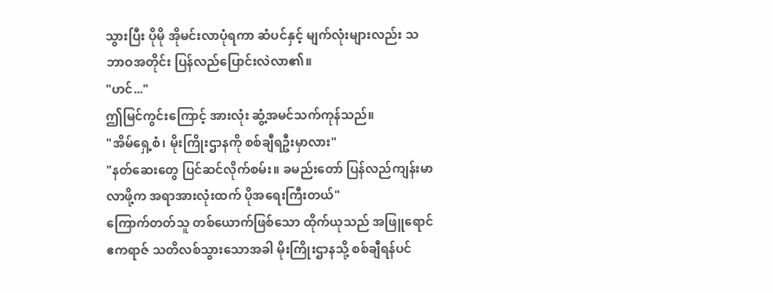သွားပြီး ပိုမို အိုမင်းလာပုံရကာ ဆံပင်နှင့် မျက်လုံးများလည်း သဘာဝအတိုင်း ပြန်လည်ပြောင်းလဲလာ၏။
"ဟင်..."
ဤမြင်ကွင်းကြောင့် အားလုံး ဆွံ့အမင်သက်ကုန်သည်။
"အိမ်ရှေ့စံ၊ မိုးကြိုးဌာနကို စစ်ချီရဦးမှာလား"
"နတ်ဆေးတွေ ပြင်ဆင်လိုက်စမ်း။ ခမည်းတော် ပြန်လည်ကျန်းမာလာဖို့က အရာအားလုံးထက် ပိုအရေးကြီးတယ်"
ကြောက်တတ်သူ တစ်ယောက်ဖြစ်သော ထိုက်ယုသည် အဖြူရောင်ဧကရာဇ် သတိလစ်သွားသောအခါ မိုးကြိုးဌာနသို့ စစ်ချီရန်ပင်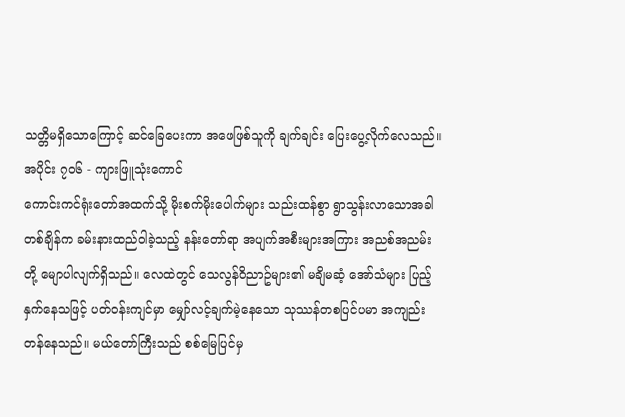သတ္တိမရှိသောကြောင့် ဆင်ခြေပေးကာ အဖေဖြစ်သူကို ချက်ချင်း ပြေးပွေ့လိုက်လေသည်။
အပိုင်း ၇၀၆ - ကျားဖြူသုံးကောင်
ကောင်းကင်ရုံးတော်အထက်သို့ မိုးစက်မိုးပေါက်များ သည်းထန်စွာ ရွာသွန်းလာသောအခါ တစ်ချိန်က ခမ်းနားထည်ဝါခဲ့သည့် နန်းတော်ရာ အပျက်အစီးများအကြား အညစ်အညမ်းတို့ မျောပါလျက်ရှိသည်။ လေထဲတွင် သေလွန်ဝိညာဥ်များ၏ မချိမဆံ့ အော်သံများ ပြည့်နှက်နေသဖြင့် ပတ်ဝန်းကျင်မှာ မျှော်လင့်ချက်မဲ့နေသော သုဿန်တစပြင်ပမာ အကျည်းတန်နေသည်။ မယ်တော်ကြီးသည် စစ်မြေပြင်မှ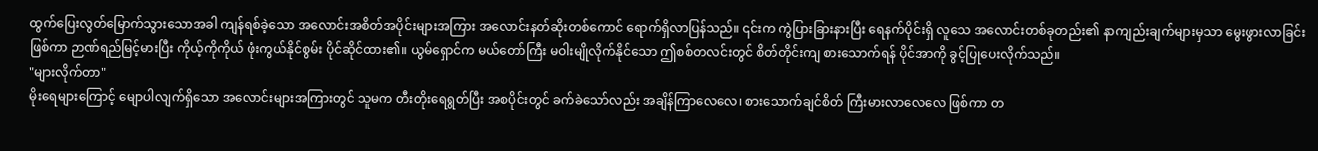ထွက်ပြေးလွတ်မြောက်သွားသောအခါ ကျန်ရစ်ခဲ့သော အလောင်းအစိတ်အပိုင်းများအကြား အလောင်းနတ်ဆိုးတစ်ကောင် ရောက်ရှိလာပြန်သည်။ ၎င်းက ကွဲပြားခြားနားပြီး ရေနက်ပိုင်းရှိ လူသေ အလောင်းတစ်ခုတည်း၏ နာကျည်းချက်များမှသာ မွေးဖွားလာခြင်း ဖြစ်ကာ ဉာဏ်ရည်မြင့်မားပြီး ကိုယ့်ကိုကိုယ် ဖုံးကွယ်နိုင်စွမ်း ပိုင်ဆိုင်ထား၏။ ယွမ်ရှောင်က မယ်တော်ကြီး မဝါးမျိုလိုက်နိုင်သော ဤစစ်တလင်းတွင် စိတ်တိုင်းကျ စားသောက်ရန် ပိုင်အာကို ခွင့်ပြုပေးလိုက်သည်။
"များလိုက်တာ"
မိုးရေများကြောင့် မျောပါလျက်ရှိသော အလောင်းများအကြားတွင် သူမက တီးတိုးရေရွတ်ပြီး အစပိုင်းတွင် ခက်ခဲသော်လည်း အချိန်ကြာလေလေ၊ စားသောက်ချင်စိတ် ကြီးမားလာလေလေ ဖြစ်ကာ တ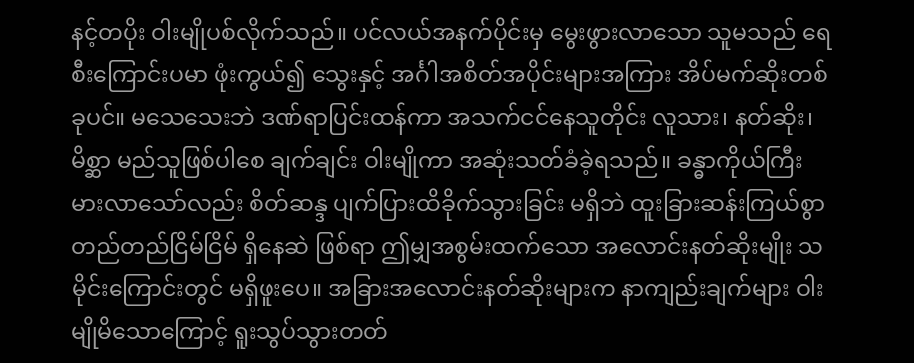နင့်တပိုး ဝါးမျိုပစ်လိုက်သည်။ ပင်လယ်အနက်ပိုင်းမှ မွေးဖွားလာသော သူမသည် ရေစီးကြောင်းပမာ ဖုံးကွယ်၍ သွေးနှင့် အင်္ဂါအစိတ်အပိုင်းများအကြား အိပ်မက်ဆိုးတစ်ခုပင်။ မသေသေးဘဲ ဒဏ်ရာပြင်းထန်ကာ အသက်ငင်နေသူတိုင်း လူသား၊ နတ်ဆိုး၊ မိစ္ဆာ မည်သူဖြစ်ပါစေ ချက်ချင်း ဝါးမျိုကာ အဆုံးသတ်ခံခဲ့ရသည်။ ခန္ဓာကိုယ်ကြီးမားလာသော်လည်း စိတ်ဆန္ဒ ပျက်ပြားထိခိုက်သွားခြင်း မရှိဘဲ ထူးခြားဆန်းကြယ်စွာ တည်တည်ငြိမ်ငြိမ် ရှိနေဆဲ ဖြစ်ရာ ဤမျှအစွမ်းထက်သော အလောင်းနတ်ဆိုးမျိုး သမိုင်းကြောင်းတွင် မရှိဖူးပေ။ အခြားအလောင်းနတ်ဆိုးများက နာကျည်းချက်များ ဝါးမျိုမိသောကြောင့် ရူးသွပ်သွားတတ်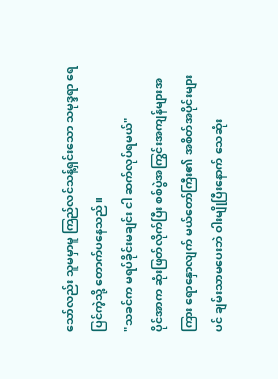သော်လည်း သူမမှာမူ ကြည်လင်သန့်ရှင်းသော သမုဒ္ဒရာ ရေပြင်ကဲ့သို့ တောက်ပနေသည်။
"သခင်က မရပ်ခိုင်းမချင်း ငါ ဆက်လုပ်ရမယ်"
ပိုင်အာက ဆုံးဖြတ်လိုက်ပြီး စစ်ပွဲအကြွင်းအကျန်များအကြား ရောနှောလျက် မယ်တော်ကြီး၏ အစိတ်အပိုင်းများပင် ချမ်းသာမပေးဘဲ ဝါးမျိုပြီးနောက် သေဆုံး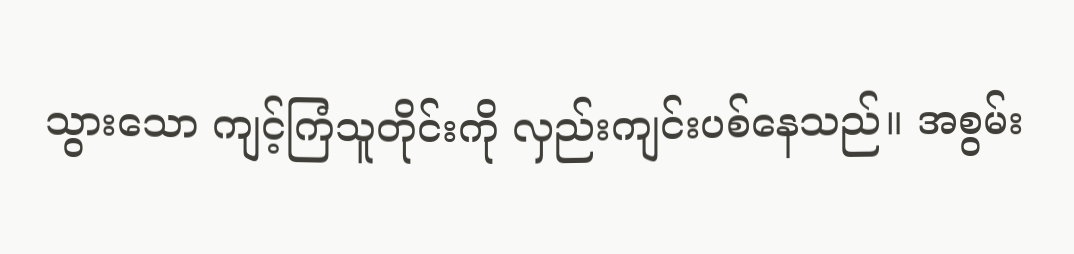သွားသော ကျင့်ကြံသူတိုင်းကို လှည်းကျင်းပစ်နေသည်။ အစွမ်း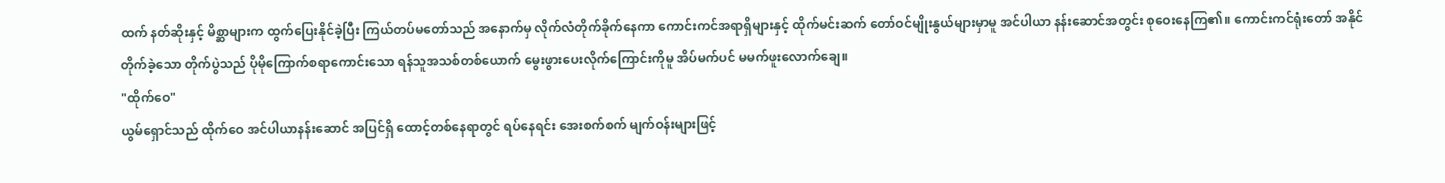ထက် နတ်ဆိုးနှင့် မိစ္ဆာများက ထွက်ပြေးနိုင်ခဲ့ပြီး ကြယ်တပ်မတော်သည် အနောက်မှ လိုက်လံတိုက်ခိုက်နေကာ ကောင်းကင်အရာရှိများနှင့် ထိုက်မင်းဆက် တော်ဝင်မျိုးနွယ်များမှာမူ အင်ပါယာ နန်းဆောင်အတွင်း စုဝေးနေကြ၏။ ကောင်းကင်ရုံးတော် အနိုင်တိုက်ခဲ့သော တိုက်ပွဲသည် ပိုမိုကြောက်စရာကောင်းသော ရန်သူအသစ်တစ်ယောက် မွေးဖွားပေးလိုက်ကြောင်းကိုမူ အိပ်မက်ပင် မမက်ဖူးလောက်ချေ။
"ထိုက်ဝေ"
ယွမ်ရှောင်သည် ထိုက်ဝေ အင်ပါယာနန်းဆောင် အပြင်ရှိ ထောင့်တစ်နေရာတွင် ရပ်နေရင်း အေးစက်စက် မျက်ဝန်းများဖြင့်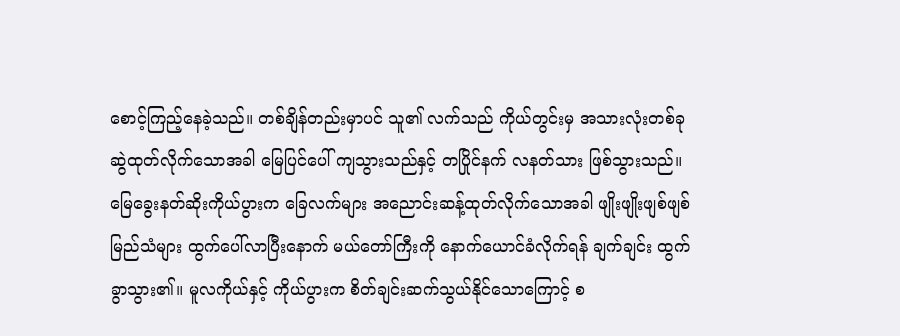စောင့်ကြည့်နေခဲ့သည်။ တစ်ချိန်တည်းမှာပင် သူ၏ လက်သည် ကိုယ်တွင်းမှ အသားလုံးတစ်ခု ဆွဲထုတ်လိုက်သောအခါ မြေပြင်ပေါ် ကျသွားသည်နှင့် တပြိုင်နက် လနတ်သား ဖြစ်သွားသည်။ မြေခွေးနတ်ဆိုးကိုယ်ပွားက ခြေလက်များ အညောင်းဆန့်ထုတ်လိုက်သောအခါ ဖျိုးဖျိုးဖျစ်ဖျစ်မြည်သံများ ထွက်ပေါ်လာပြီးနောက် မယ်တော်ကြီးကို နောက်ယောင်ခံလိုက်ရန် ချက်ချင်း ထွက်ခွာသွား၏။ မူလကိုယ်နှင့် ကိုယ်ပွားက စိတ်ချင်းဆက်သွယ်နိုင်သောကြောင့် စ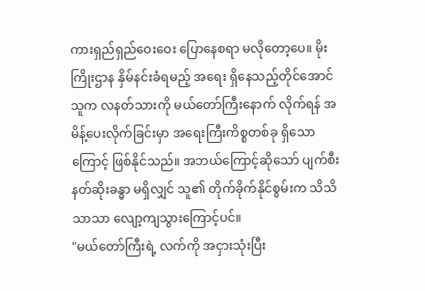ကားရှည်ရှည်ဝေးဝေး ပြောနေစရာ မလိုတော့ပေ။ မိုးကြိုးဌာန နှိမ်နင်းခံရမည့် အရေး ရှိနေသည့်တိုင်အောင် သူက လနတ်သားကို မယ်တော်ကြီးနောက် လိုက်ရန် အမိန့်ပေးလိုက်ခြင်းမှာ အရေးကြီးကိစ္စတစ်ခု ရှိသောကြောင့် ဖြစ်နိုင်သည်။ အဘယ်ကြောင့်ဆိုသော် ပျက်စီးနတ်ဆိုးခန္ဓာ မရှိလျှင် သူ၏ တိုက်ခိုက်နိုင်စွမ်းက သိသိသာသာ လျော့ကျသွားကြောင့်ပင်။
"မယ်တော်ကြီးရဲ့ လက်ကို အငှားသုံးပြီး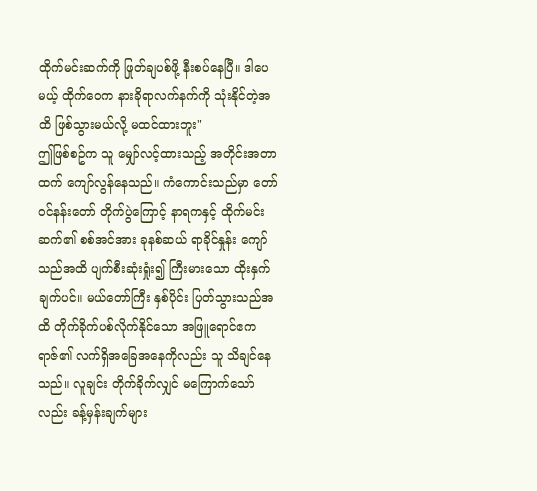ထိုက်မင်းဆက်ကို ဖြုတ်ချပစ်ဖို့ နီးစပ်နေပြီ။ ဒါပေမယ့် ထိုက်ဝေက နားခိုရာလက်နက်ကို သုံးနိုင်တဲ့အထိ ဖြစ်သွားမယ်လို့ မထင်ထားဘူး"
ဤဖြစ်စဥ်က သူ မျှော်လင့်ထားသည့် အတိုင်းအတာထက် ကျော်လွန်နေသည်။ ကံကောင်းသည်မှာ တော်ဝင်နန်းတော် တိုက်ပွဲကြောင့် နာရကနှင့် ထိုက်မင်းဆက်၏ စစ်အင်အား ခုနစ်ဆယ် ရာခိုင်နှုန်း ကျော်သည်အထိ ပျက်စီးဆုံးရှုံး၍ ကြီးမားသော ထိုးနှက်ချက်ပင်။ မယ်တော်ကြီး နှစ်ပိုင်း ပြတ်သွားသည်အထိ တိုက်ခိုက်ပစ်လိုက်နိုင်သော အဖြူရောင်ဧကရာဇ်၏ လက်ရှိအခြေအနေကိုလည်း သူ သိချင်နေသည်။ လူချင်း တိုက်ခိုက်လျှင် မကြောက်သော်လည်း ခန့်မှန်းချက်များ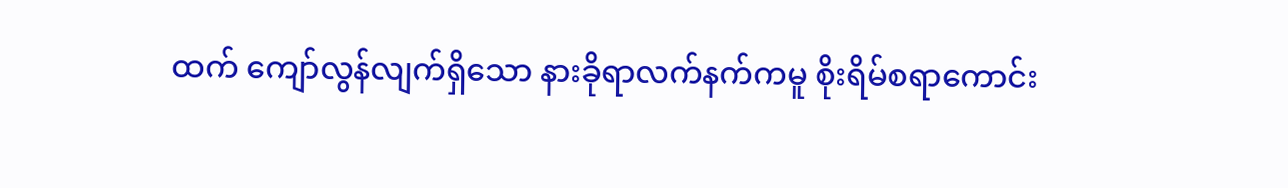ထက် ကျော်လွန်လျက်ရှိသော နားခိုရာလက်နက်ကမူ စိုးရိမ်စရာကောင်း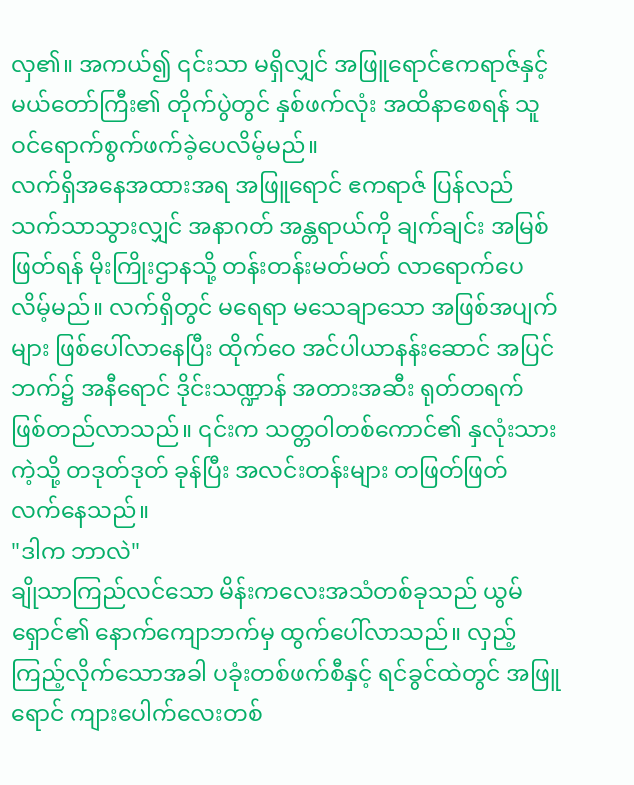လှ၏။ အကယ်၍ ၎င်းသာ မရှိလျှင် အဖြူရောင်ဧကရာဇ်နှင့် မယ်တော်ကြီး၏ တိုက်ပွဲတွင် နှစ်ဖက်လုံး အထိနာစေရန် သူ ဝင်ရောက်စွက်ဖက်ခဲ့ပေလိမ့်မည်။
လက်ရှိအနေအထားအရ အဖြူရောင် ဧကရာဇ် ပြန်လည် သက်သာသွားလျှင် အနာဂတ် အန္တရာယ်ကို ချက်ချင်း အမြစ်ဖြတ်ရန် မိုးကြိုးဌာနသို့ တန်းတန်းမတ်မတ် လာရောက်ပေလိမ့်မည်။ လက်ရှိတွင် မရေရာ မသေချာသော အဖြစ်အပျက်များ ဖြစ်ပေါ်လာနေပြီး ထိုက်ဝေ အင်ပါယာနန်းဆောင် အပြင်ဘက်၌ အနီရောင် ဒိုင်းသဏ္ဍာန် အတားအဆီး ရုတ်တရက် ဖြစ်တည်လာသည်။ ၎င်းက သတ္တဝါတစ်ကောင်၏ နှလုံးသားကဲ့သို့ တဒုတ်ဒုတ် ခုန်ပြီး အလင်းတန်းများ တဖြတ်ဖြတ် လက်နေသည်။
"ဒါက ဘာလဲ"
ချိုသာကြည်လင်သော မိန်းကလေးအသံတစ်ခုသည် ယွမ်ရှောင်၏ နောက်ကျောဘက်မှ ထွက်ပေါ်လာသည်။ လှည့်ကြည့်လိုက်သောအခါ ပခုံးတစ်ဖက်စီနှင့် ရင်ခွင်ထဲတွင် အဖြူရောင် ကျားပေါက်လေးတစ်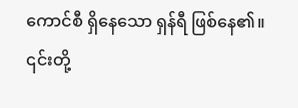ကောင်စီ ရှိနေသော ရှန်ရီ ဖြစ်နေ၏။ ၎င်းတို့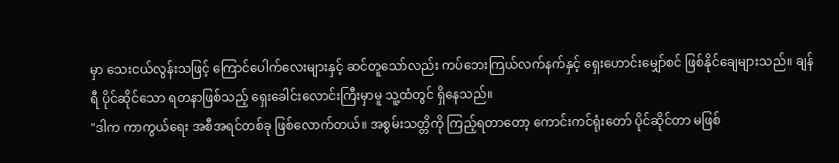မှာ သေးငယ်လွန်းသဖြင့် ကြောင်ပေါက်လေးများနှင့် ဆင်တူသော်လည်း ကပ်ဘေးကြယ်လက်နက်နှင့် ရှေးဟောင်းမျှော်စင် ဖြစ်နိုင်ချေများသည်။ ချန်ရီ ပိုင်ဆိုင်သော ရတနာဖြစ်သည့် ရှေးခေါင်းလောင်းကြီးမှာမူ သူ့ထံတွင် ရှိနေသည်။
"ဒါက ကာကွယ်ရေး အစီအရင်တစ်ခု ဖြစ်လောက်တယ်။ အစွမ်းသတ္တိကို ကြည့်ရတာတော့ ကောင်းကင်ရုံးတော် ပိုင်ဆိုင်တာ မဖြစ်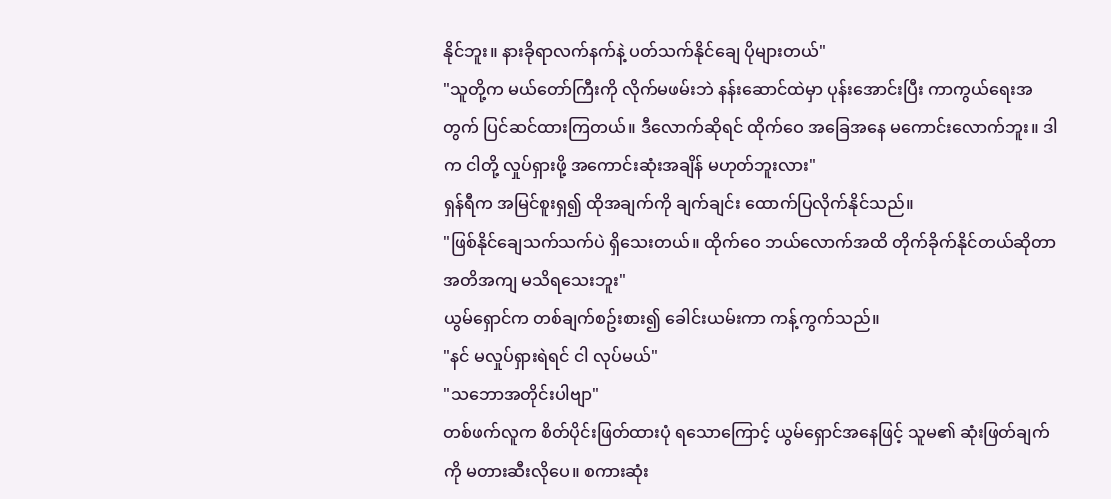နိုင်ဘူး။ နားခိုရာလက်နက်နဲ့ ပတ်သက်နိုင်ချေ ပိုများတယ်"
"သူတို့က မယ်တော်ကြီးကို လိုက်မဖမ်းဘဲ နန်းဆောင်ထဲမှာ ပုန်းအောင်းပြီး ကာကွယ်ရေးအတွက် ပြင်ဆင်ထားကြတယ်။ ဒီလောက်ဆိုရင် ထိုက်ဝေ အခြေအနေ မကောင်းလောက်ဘူး။ ဒါက ငါတို့ လှုပ်ရှားဖို့ အကောင်းဆုံးအချိန် မဟုတ်ဘူးလား"
ရှန်ရီက အမြင်စူးရှ၍ ထိုအချက်ကို ချက်ချင်း ထောက်ပြလိုက်နိုင်သည်။
"ဖြစ်နိုင်ချေသက်သက်ပဲ ရှိသေးတယ်။ ထိုက်ဝေ ဘယ်လောက်အထိ တိုက်ခိုက်နိုင်တယ်ဆိုတာ အတိအကျ မသိရသေးဘူး"
ယွမ်ရှောင်က တစ်ချက်စဥ်းစား၍ ခေါင်းယမ်းကာ ကန့်ကွက်သည်။
"နင် မလှုပ်ရှားရဲရင် ငါ လုပ်မယ်"
"သဘောအတိုင်းပါဗျာ"
တစ်ဖက်လူက စိတ်ပိုင်းဖြတ်ထားပုံ ရသောကြောင့် ယွမ်ရှောင်အနေဖြင့် သူမ၏ ဆုံးဖြတ်ချက်ကို မတားဆီးလိုပေ။ စကားဆုံး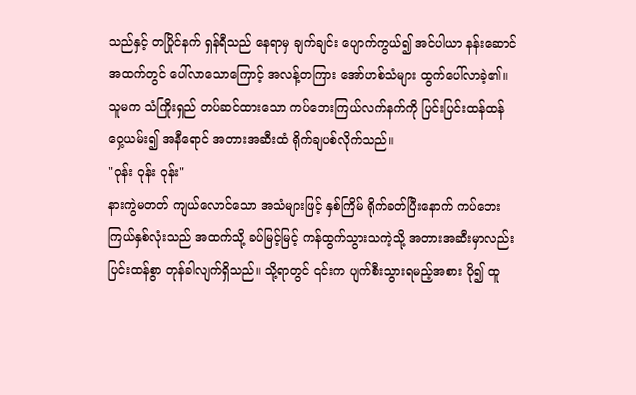သည်နှင့် တပြိုင်နက် ရှန်ရီသည် နေရာမှ ချက်ချင်း ပျောက်ကွယ်၍ အင်ပါယာ နန်းဆောင် အထက်တွင် ပေါ်လာသောကြောင့် အလန့်တကြား အော်ဟစ်သံများ ထွက်ပေါ်လာခဲ့၏။ သူမက သံကြိုးရှည် တပ်ဆင်ထားသော ကပ်ဘေးကြယ်လက်နက်ကို ပြင်းပြင်းထန်ထန် ဝှေ့ယမ်း၍ အနီရောင် အတားအဆီးထံ ရိုက်ချပစ်လိုက်သည်။
"ဝုန်း ဝုန်း ဝုန်း"
နားကွဲမတတ် ကျယ်လောင်သော အသံများဖြင့် နှစ်ကြိမ် ရိုက်ခတ်ပြီးနောက် ကပ်ဘေးကြယ်နှစ်လုံးသည် အထက်သို့ ခပ်မြင့်မြင့် ကန်ထွက်သွားသကဲ့သို့ အတားအဆီးမှာလည်း ပြင်းထန်စွာ တုန်ခါလျက်ရှိသည်။ သို့ရာတွင် ၎င်းက ပျက်စီးသွားရမည့်အစား ပို၍ ထူ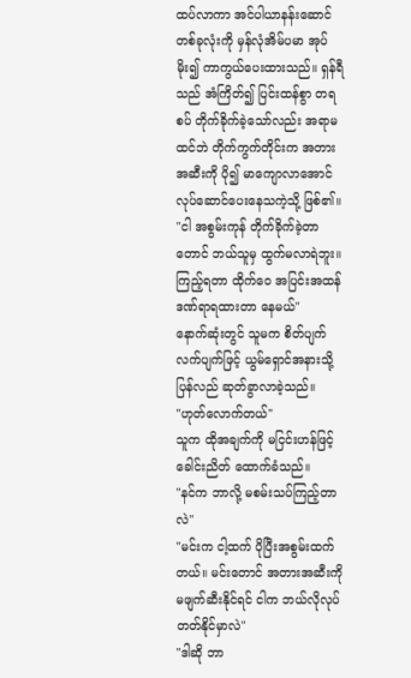ထပ်လာကာ အင်ပါယာနန်းဆောင်တစ်ခုလုံးကို မှန်လုံအိမ်ပမာ အုပ်မိုး၍ ကာကွယ်ပေးထားသည်။ ရှန်ရီသည် အံကြိတ်၍ ပြင်းထန်စွာ တရစပ် တိုက်ခိုက်ခဲ့သော်လည်း အရာမထင်ဘဲ တိုက်ကွက်တိုင်းက အတားအဆီးကို ပို၍ မာကျောလာအောင် လုပ်ဆောင်ပေးနေသကဲ့သို့ ဖြစ်၏။
"ငါ အစွမ်းကုန် တိုက်ခိုက်ခဲ့တာတောင် ဘယ်သူမှ ထွက်မလာရဲဘူး။ ကြည့်ရတာ ထိုက်ဝေ အပြင်းအထန် ဒဏ်ရာရထားတာ နေမယ်"
နောက်ဆုံးတွင် သူမက စိတ်ပျက်လက်ပျက်ဖြင့် ယွမ်ရှောင်အနားသို့ ပြန်လည် ဆုတ်ခွာလာခဲ့သည်။
"ဟုတ်လောက်တယ်"
သူက ထိုအချက်ကို မငြင်းဟန်ဖြင့် ခေါင်းညိတ် ထောက်ခံသည်။
"နင်က ဘာလို့ မစမ်းသပ်ကြည့်တာလဲ"
"မင်းက ငါ့ထက် ပိုပြီးအစွမ်းထက်တယ်။ မင်းတောင် အတားအဆီးကို မဖျက်ဆီးနိုင်ရင် ငါက ဘယ်လိုလုပ် တတ်နိုင်မှာလဲ"
"ဒါဆို ဘာ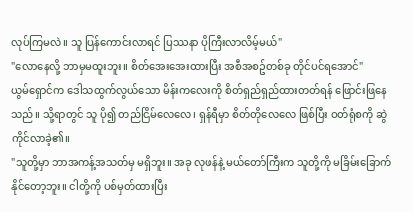လုပ်ကြမလဲ။ သူ ပြန်ကောင်းလာရင် ပြဿနာ ပိုကြီးလာလိမ့်မယ်"
"လောနေလို့ ဘာမှမထူးဘူး။ စိတ်အေးအေးထားပြီး အစီအစဥ်တစ်ခု တိုင်ပင်ရအောင်"
ယွမ်ရှောင်က ဒေါသထွက်လွယ်သော မိန်းကလေးကို စိတ်ရှည်ရှည်ထားတတ်ရန် ဖြောင်းဖြနေသည်။ သို့ရာတွင် သူ ပို၍ တည်ငြိမ်လေလေ၊ ရှန်ရီမှာ စိတ်တိုလေလေ ဖြစ်ပြီး ဝတ်ရုံစကို ဆွဲကိုင်လာခဲ့၏။
"သူတို့မှာ ဘာအကန့်အသတ်မှ မရှိဘူး။ အခု လုဖန်နဲ့ မယ်တော်ကြီးက သူတို့ကို မခြိမ်းခြောက်နိုင်တော့ဘူး။ ငါတို့ကို ပစ်မှတ်ထားပြီး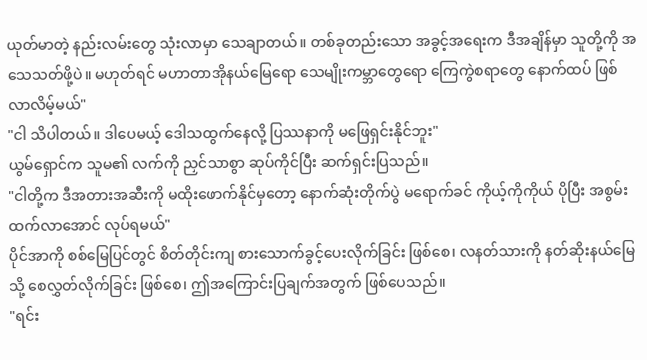ယုတ်မာတဲ့ နည်းလမ်းတွေ သုံးလာမှာ သေချာတယ်။ တစ်ခုတည်းသော အခွင့်အရေးက ဒီအချိန်မှာ သူတို့ကို အသေသတ်ဖို့ပဲ။ မဟုတ်ရင် မဟာတာအိုနယ်မြေရော သေမျိုးကမ္ဘာတွေရော ကြေကွဲစရာတွေ နောက်ထပ် ဖြစ်လာလိမ့်မယ်"
"ငါ သိပါတယ်။ ဒါပေမယ့် ဒေါသထွက်နေလို့ ပြဿနာကို မဖြေရှင်းနိုင်ဘူး"
ယွမ်ရှောင်က သူမ၏ လက်ကို ညှင်သာစွာ ဆုပ်ကိုင်ပြီး ဆက်ရှင်းပြသည်။
"ငါတို့က ဒီအတားအဆီးကို မထိုးဖောက်နိုင်မှတော့ နောက်ဆုံးတိုက်ပွဲ မရောက်ခင် ကိုယ့်ကိုကိုယ် ပိုပြီး အစွမ်းထက်လာအောင် လုပ်ရမယ်"
ပိုင်အာကို စစ်မြေပြင်တွင် စိတ်တိုင်းကျ စားသောက်ခွင့်ပေးလိုက်ခြင်း ဖြစ်စေ၊ လနတ်သားကို နတ်ဆိုးနယ်မြေသို့ စေလွှတ်လိုက်ခြင်း ဖြစ်စေ၊ ဤအကြောင်းပြချက်အတွက် ဖြစ်ပေသည်။
"ရင်း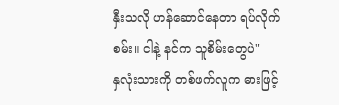နှီးသလို ဟန်ဆောင်နေတာ ရပ်လိုက်စမ်း။ ငါနဲ့ နင်က သူစိမ်းတွေပဲ"
နှလုံးသားကို တစ်ဖက်လူက ဓားဖြင့်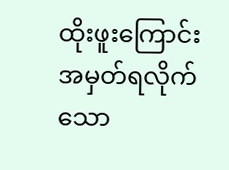ထိုးဖူးကြောင်း အမှတ်ရလိုက်သော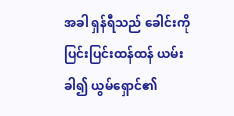အခါ ရှန်ရီသည် ခေါင်းကို ပြင်းပြင်းထန်ထန် ယမ်းခါ၍ ယွမ်ရှောင်၏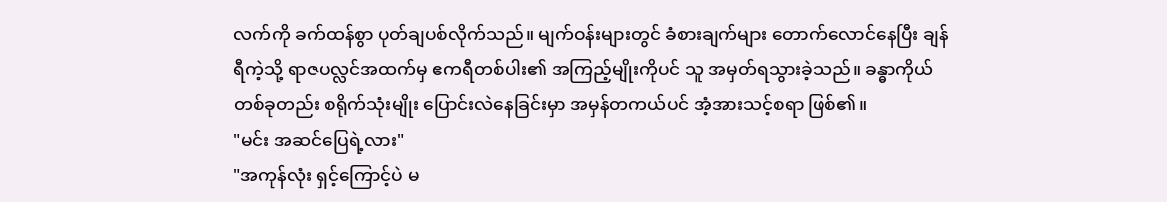လက်ကို ခက်ထန်စွာ ပုတ်ချပစ်လိုက်သည်။ မျက်ဝန်းများတွင် ခံစားချက်များ တောက်လောင်နေပြီး ချန်ရီကဲ့သို့ ရာဇပလ္လင်အထက်မှ ဧကရီတစ်ပါး၏ အကြည့်မျိုးကိုပင် သူ အမှတ်ရသွားခဲ့သည်။ ခန္ဓာကိုယ်တစ်ခုတည်း စရိုက်သုံးမျိုး ပြောင်းလဲနေခြင်းမှာ အမှန်တကယ်ပင် အံ့အားသင့်စရာ ဖြစ်၏။
"မင်း အဆင်ပြေရဲ့လား"
"အကုန်လုံး ရှင့်ကြောင့်ပဲ မ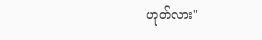ဟုတ်လား"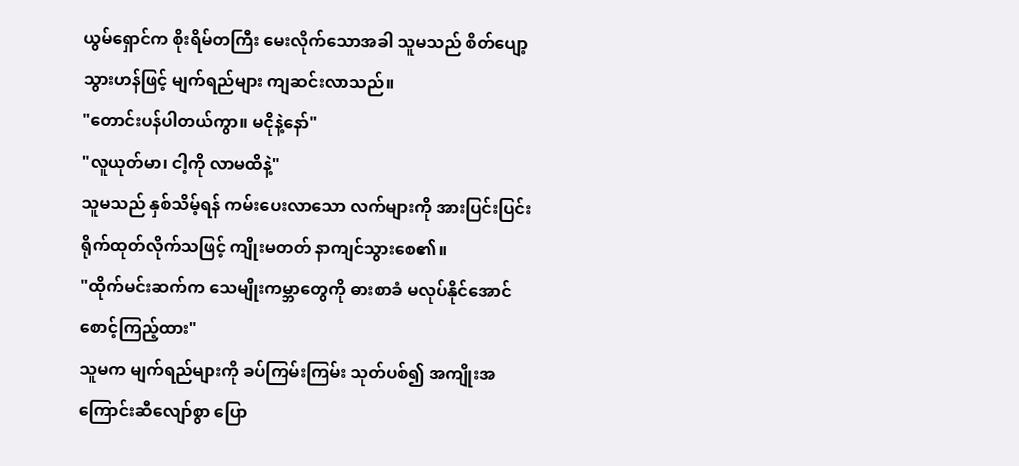ယွမ်ရှောင်က စိုးရိမ်တကြီး မေးလိုက်သောအခါ သူမသည် စိတ်ပျော့သွားဟန်ဖြင့် မျက်ရည်များ ကျဆင်းလာသည်။
"တောင်းပန်ပါတယ်ကွာ။ မငိုနဲ့နော်"
"လူယုတ်မာ၊ ငါ့ကို လာမထိနဲ့"
သူမသည် နှစ်သိမ့်ရန် ကမ်းပေးလာသော လက်များကို အားပြင်းပြင်း ရိုက်ထုတ်လိုက်သဖြင့် ကျိုးမတတ် နာကျင်သွားစေ၏။
"ထိုက်မင်းဆက်က သေမျိုးကမ္ဘာတွေကို ဓားစာခံ မလုပ်နိုင်အောင် စောင့်ကြည့်ထား"
သူမက မျက်ရည်များကို ခပ်ကြမ်းကြမ်း သုတ်ပစ်၍ အကျိုးအကြောင်းဆီလျော်စွာ ပြော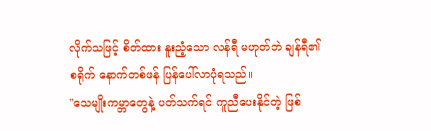လိုက်သဖြင့် စိတ်ထား နူးညံ့သော လန်ရီ မဟုတ်ဘဲ ချန်ရီ၏ စရိုက် နောက်တစ်ဖန် ပြန်ပေါ်လာပုံရသည်။
"သေမျိုးကမ္ဘာတွေနဲ့ ပတ်သက်ရင် ကူညီပေးနိုင်တဲ့ ဖြစ်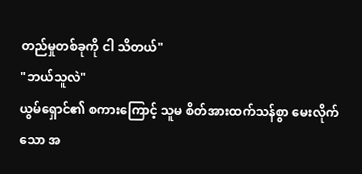တည်မှုတစ်ခုကို ငါ သိတယ်"
"ဘယ်သူလဲ"
ယွမ်ရှောင်၏ စကားကြောင့် သူမ စိတ်အားထက်သန်စွာ မေးလိုက်သော အ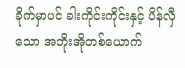ခိုက်မှာပင် ခါးကိုင်းကိုင်းနှင့် ပိန်လှီသော အဘိုးအိုတစ်ယောက်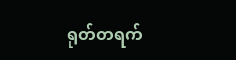ရုတ်တရက်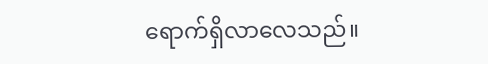ရောက်ရှိလာလေသည်။